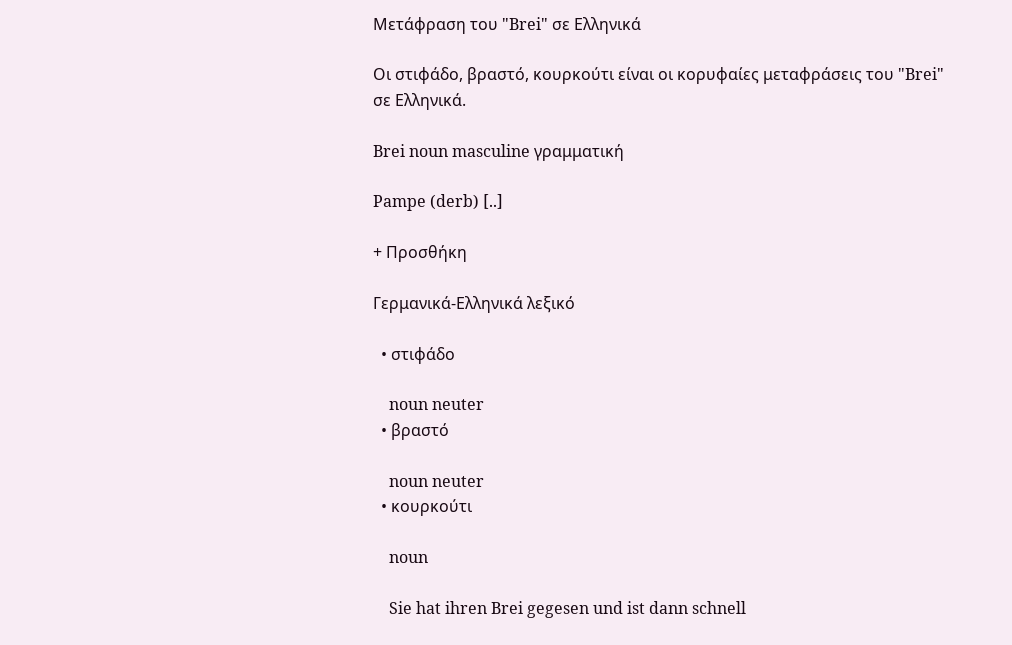Μετάφραση του "Brei" σε Ελληνικά

Οι στιφάδο, βραστό, κουρκούτι είναι οι κορυφαίες μεταφράσεις του "Brei" σε Ελληνικά.

Brei noun masculine γραμματική

Pampe (derb) [..]

+ Προσθήκη

Γερμανικά-Ελληνικά λεξικό

  • στιφάδο

    noun neuter
  • βραστό

    noun neuter
  • κουρκούτι

    noun

    Sie hat ihren Brei gegesen und ist dann schnell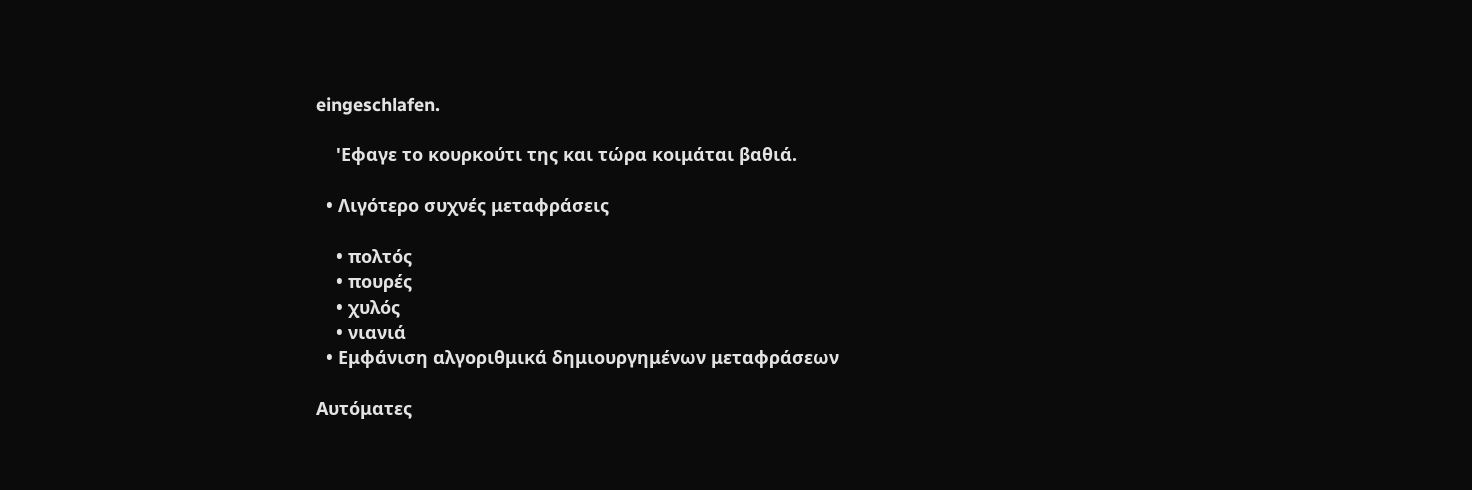eingeschlafen.

    'Εφαγε το κουρκούτι της και τώρα κοιμάται βαθιά.

  • Λιγότερο συχνές μεταφράσεις

    • πολτός
    • πουρές
    • χυλός
    • νιανιά
  • Εμφάνιση αλγοριθμικά δημιουργημένων μεταφράσεων

Αυτόματες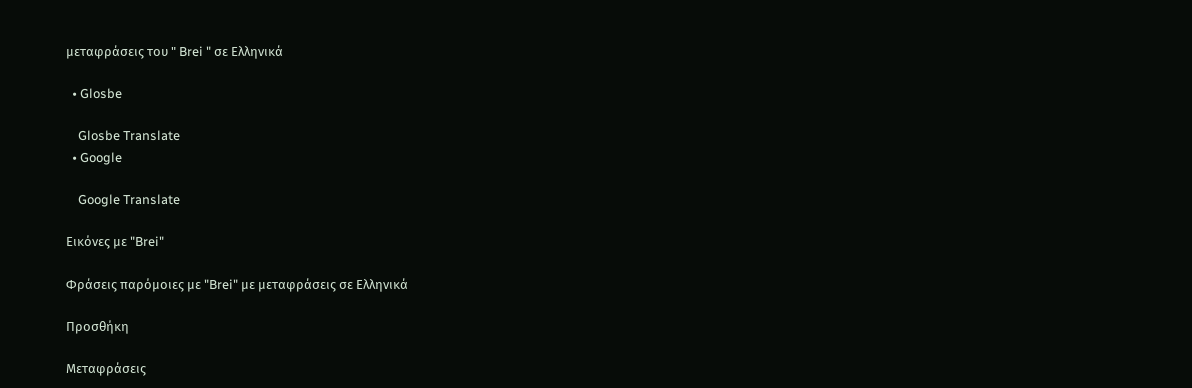μεταφράσεις του " Brei " σε Ελληνικά

  • Glosbe

    Glosbe Translate
  • Google

    Google Translate

Εικόνες με "Brei"

Φράσεις παρόμοιες με "Brei" με μεταφράσεις σε Ελληνικά

Προσθήκη

Μεταφράσεις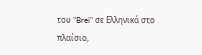του "Brei" σε Ελληνικά στο πλαίσιο,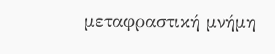μεταφραστική μνήμη